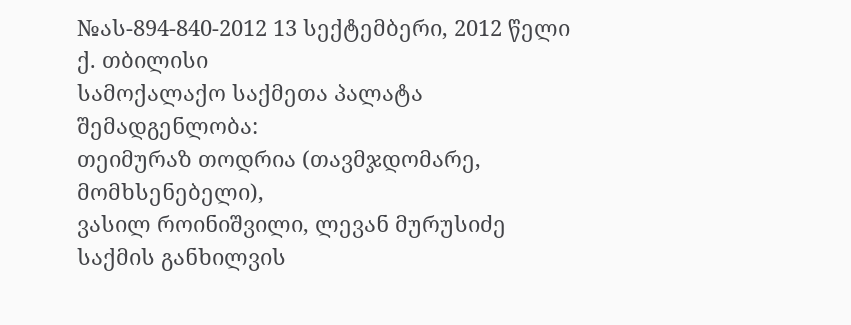№ას-894-840-2012 13 სექტემბერი, 2012 წელი
ქ. თბილისი
სამოქალაქო საქმეთა პალატა
შემადგენლობა:
თეიმურაზ თოდრია (თავმჯდომარე, მომხსენებელი),
ვასილ როინიშვილი, ლევან მურუსიძე
საქმის განხილვის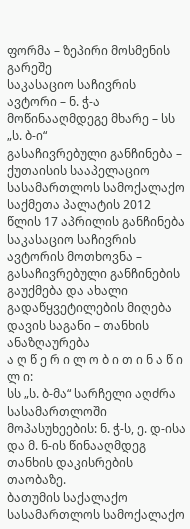ფორმა – ზეპირი მოსმენის გარეშე
საკასაციო საჩივრის ავტორი – ნ. ჭ-ა
მოწინააღმდეგე მხარე – სს „ს. ბ-ი“
გასაჩივრებული განჩინება – ქუთაისის სააპელაციო სასამართლოს სამოქალაქო საქმეთა პალატის 2012 წლის 17 აპრილის განჩინება
საკასაციო საჩივრის ავტორის მოთხოვნა – გასაჩივრებული განჩინების გაუქმება და ახალი გადაწყვეტილების მიღება
დავის საგანი – თანხის ანაზღაურება
ა ღ წ ე რ ი ლ ო ბ ი თ ი ნ ა წ ი ლ ი:
სს „ს. ბ-მა“ სარჩელი აღძრა სასამართლოში მოპასუხეების: ნ. ჭ-ს, ე. დ-ისა და მ. ნ-ის წინააღმდეგ თანხის დაკისრების თაობაზე.
ბათუმის საქალაქო სასამართლოს სამოქალაქო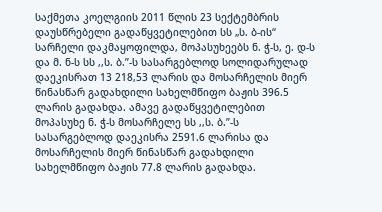საქმეთა კოელგიის 2011 წლის 23 სექტემბრის დაუსწრებელი გადაწყვეტილებით სს „ს. ბ-ის“ სარჩელი დაკმაყოფილდა, მოპასუხეებს ნ. ჭ-ს, ე. დ-ს და მ. ნ-ს სს ,,ს. ბ.”-ს სასარგებლოდ სოლიდარულად დაეკისრათ 13 218,53 ლარის და მოსარჩელის მიერ წინასწარ გადახდილი სახელმწიფო ბაჟის 396.5 ლარის გადახდა. ამავე გადაწყვეტილებით მოპასუხე ნ. ჭ-ს მოსარჩელე სს ,,ს. ბ.”-ს სასარგებლოდ დაეკისრა 2591.6 ლარისა და მოსარჩელის მიერ წინასწარ გადახდილი სახელმწიფო ბაჟის 77.8 ლარის გადახდა.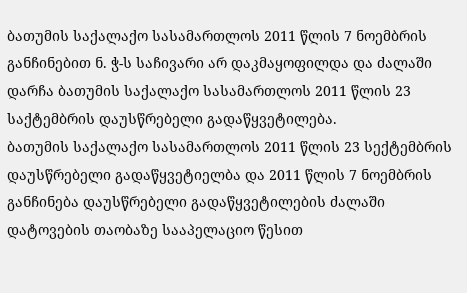ბათუმის საქალაქო სასამართლოს 2011 წლის 7 ნოემბრის განჩინებით ნ. ჭ-ს საჩივარი არ დაკმაყოფილდა და ძალაში დარჩა ბათუმის საქალაქო სასამართლოს 2011 წლის 23 საქტემბრის დაუსწრებელი გადაწყვეტილება.
ბათუმის საქალაქო სასამართლოს 2011 წლის 23 სექტემბრის დაუსწრებელი გადაწყვეტიელბა და 2011 წლის 7 ნოემბრის განჩინება დაუსწრებელი გადაწყვეტილების ძალაში დატოვების თაობაზე სააპელაციო წესით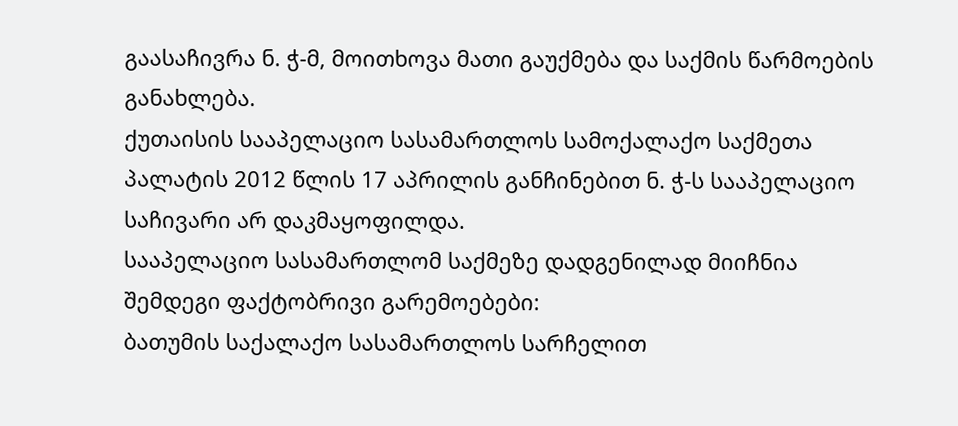გაასაჩივრა ნ. ჭ-მ, მოითხოვა მათი გაუქმება და საქმის წარმოების განახლება.
ქუთაისის სააპელაციო სასამართლოს სამოქალაქო საქმეთა პალატის 2012 წლის 17 აპრილის განჩინებით ნ. ჭ-ს სააპელაციო საჩივარი არ დაკმაყოფილდა.
სააპელაციო სასამართლომ საქმეზე დადგენილად მიიჩნია შემდეგი ფაქტობრივი გარემოებები:
ბათუმის საქალაქო სასამართლოს სარჩელით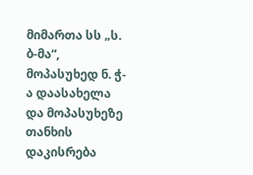მიმართა სს „ს. ბ-მა“, მოპასუხედ ნ. ჭ-ა დაასახელა და მოპასუხეზე თანხის დაკისრება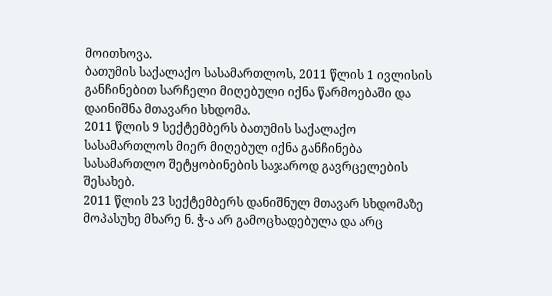მოითხოვა.
ბათუმის საქალაქო სასამართლოს, 2011 წლის 1 ივლისის განჩინებით სარჩელი მიღებული იქნა წარმოებაში და დაინიშნა მთავარი სხდომა.
2011 წლის 9 სექტემბერს ბათუმის საქალაქო სასამართლოს მიერ მიღებულ იქნა განჩინება სასამართლო შეტყობინების საჯაროდ გავრცელების შესახებ.
2011 წლის 23 სექტემბერს დანიშნულ მთავარ სხდომაზე მოპასუხე მხარე ნ. ჭ-ა არ გამოცხადებულა და არც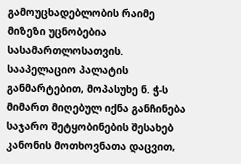გამოუცხადებლობის რაიმე მიზეზი უცნობებია სასამართლოსათვის.
სააპელაციო პალატის განმარტებით, მოპასუხე ნ. ჭ-ს მიმართ მიღებულ იქნა განჩინება საჯარო შეტყობინების შესახებ კანონის მოთხოვნათა დაცვით,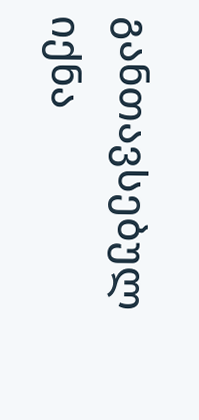განთავსებულ იქნა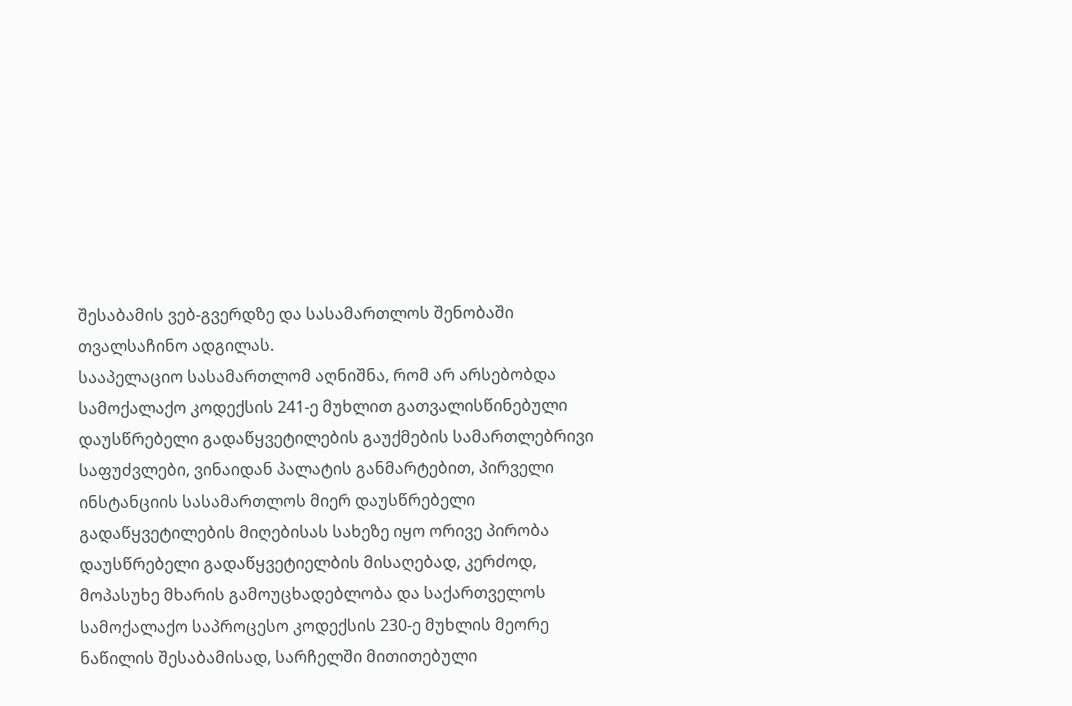შესაბამის ვებ-გვერდზე და სასამართლოს შენობაში თვალსაჩინო ადგილას.
სააპელაციო სასამართლომ აღნიშნა, რომ არ არსებობდა სამოქალაქო კოდექსის 241-ე მუხლით გათვალისწინებული დაუსწრებელი გადაწყვეტილების გაუქმების სამართლებრივი საფუძვლები, ვინაიდან პალატის განმარტებით, პირველი ინსტანციის სასამართლოს მიერ დაუსწრებელი გადაწყვეტილების მიღებისას სახეზე იყო ორივე პირობა დაუსწრებელი გადაწყვეტიელბის მისაღებად, კერძოდ, მოპასუხე მხარის გამოუცხადებლობა და საქართველოს სამოქალაქო საპროცესო კოდექსის 230-ე მუხლის მეორე ნაწილის შესაბამისად, სარჩელში მითითებული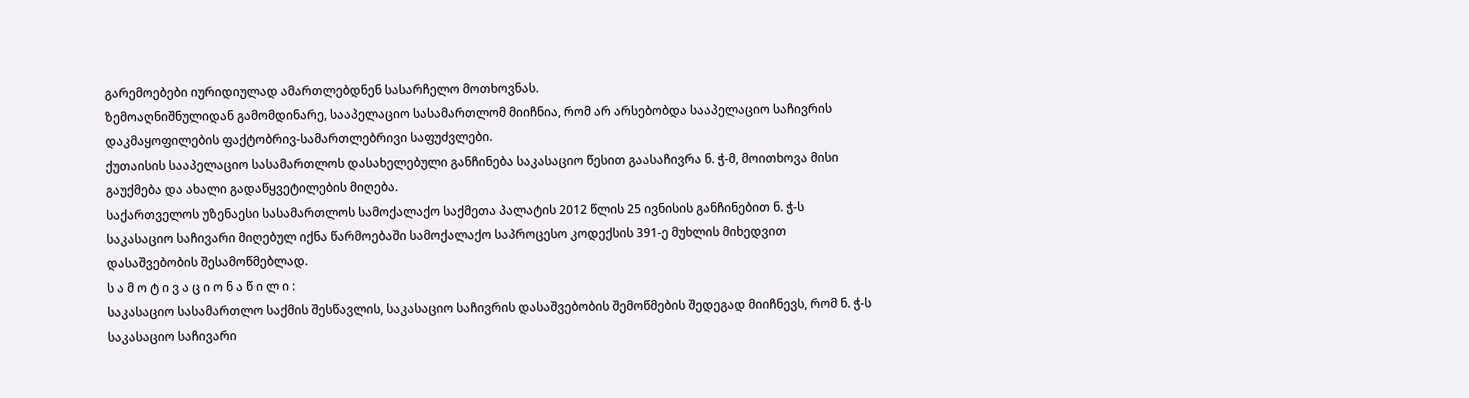გარემოებები იურიდიულად ამართლებდნენ სასარჩელო მოთხოვნას.
ზემოაღნიშნულიდან გამომდინარე, სააპელაციო სასამართლომ მიიჩნია, რომ არ არსებობდა სააპელაციო საჩივრის დაკმაყოფილების ფაქტობრივ-სამართლებრივი საფუძვლები.
ქუთაისის სააპელაციო სასამართლოს დასახელებული განჩინება საკასაციო წესით გაასაჩივრა ნ. ჭ-მ, მოითხოვა მისი გაუქმება და ახალი გადაწყვეტილების მიღება.
საქართველოს უზენაესი სასამართლოს სამოქალაქო საქმეთა პალატის 2012 წლის 25 ივნისის განჩინებით ნ. ჭ-ს საკასაციო საჩივარი მიღებულ იქნა წარმოებაში სამოქალაქო საპროცესო კოდექსის 391-ე მუხლის მიხედვით დასაშვებობის შესამოწმებლად.
ს ა მ ო ტ ი ვ ა ც ი ო ნ ა წ ი ლ ი :
საკასაციო სასამართლო საქმის შესწავლის, საკასაციო საჩივრის დასაშვებობის შემოწმების შედეგად მიიჩნევს, რომ ნ. ჭ-ს საკასაციო საჩივარი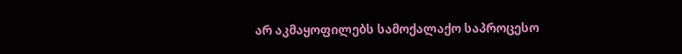არ აკმაყოფილებს სამოქალაქო საპროცესო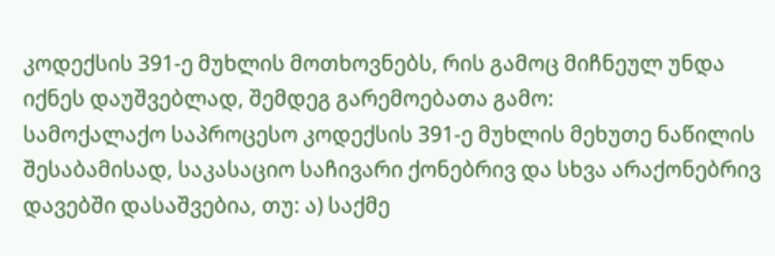კოდექსის 391-ე მუხლის მოთხოვნებს, რის გამოც მიჩნეულ უნდა იქნეს დაუშვებლად, შემდეგ გარემოებათა გამო:
სამოქალაქო საპროცესო კოდექსის 391-ე მუხლის მეხუთე ნაწილის შესაბამისად, საკასაციო საჩივარი ქონებრივ და სხვა არაქონებრივ დავებში დასაშვებია, თუ: ა) საქმე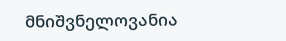მნიშვნელოვანია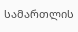სამართლის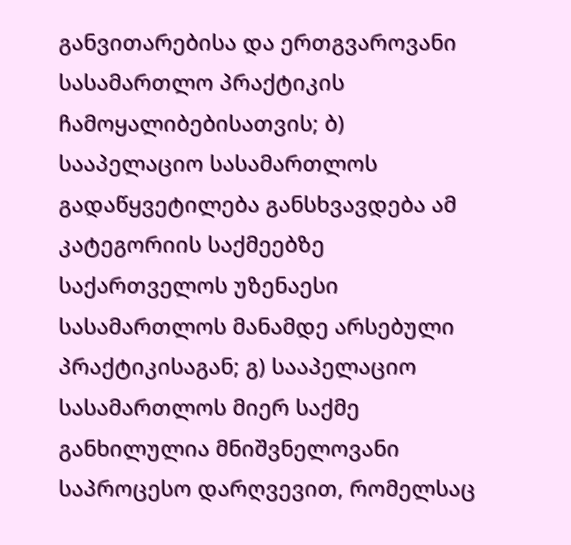განვითარებისა და ერთგვაროვანი სასამართლო პრაქტიკის ჩამოყალიბებისათვის; ბ) სააპელაციო სასამართლოს გადაწყვეტილება განსხვავდება ამ კატეგორიის საქმეებზე საქართველოს უზენაესი სასამართლოს მანამდე არსებული პრაქტიკისაგან; გ) სააპელაციო სასამართლოს მიერ საქმე განხილულია მნიშვნელოვანი საპროცესო დარღვევით, რომელსაც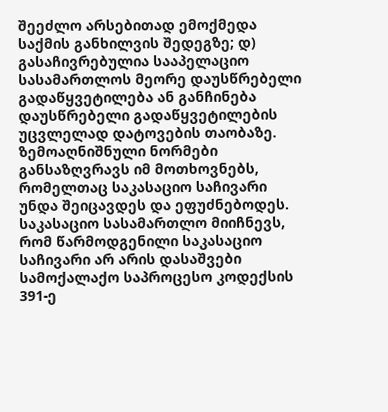შეეძლო არსებითად ემოქმედა საქმის განხილვის შედეგზე; დ) გასაჩივრებულია სააპელაციო სასამართლოს მეორე დაუსწრებელი გადაწყვეტილება ან განჩინება დაუსწრებელი გადაწყვეტილების უცვლელად დატოვების თაობაზე. ზემოაღნიშნული ნორმები განსაზღვრავს იმ მოთხოვნებს, რომელთაც საკასაციო საჩივარი უნდა შეიცავდეს და ეფუძნებოდეს.
საკასაციო სასამართლო მიიჩნევს, რომ წარმოდგენილი საკასაციო საჩივარი არ არის დასაშვები სამოქალაქო საპროცესო კოდექსის 391-ე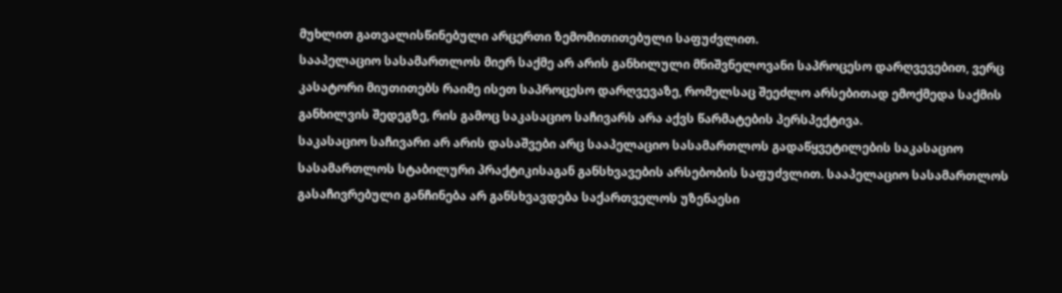მუხლით გათვალისწინებული არცერთი ზემომითითებული საფუძვლით.
სააპელაციო სასამართლოს მიერ საქმე არ არის განხილული მნიშვნელოვანი საპროცესო დარღვევებით, ვერც კასატორი მიუთითებს რაიმე ისეთ საპროცესო დარღვევაზე, რომელსაც შეეძლო არსებითად ემოქმედა საქმის განხილვის შედეგზე, რის გამოც საკასაციო საჩივარს არა აქვს წარმატების პერსპექტივა.
საკასაციო საჩივარი არ არის დასაშვები არც სააპელაციო სასამართლოს გადაწყვეტილების საკასაციო სასამართლოს სტაბილური პრაქტიკისაგან განსხვავების არსებობის საფუძვლით. სააპელაციო სასამართლოს გასაჩივრებული განჩინება არ განსხვავდება საქართველოს უზენაესი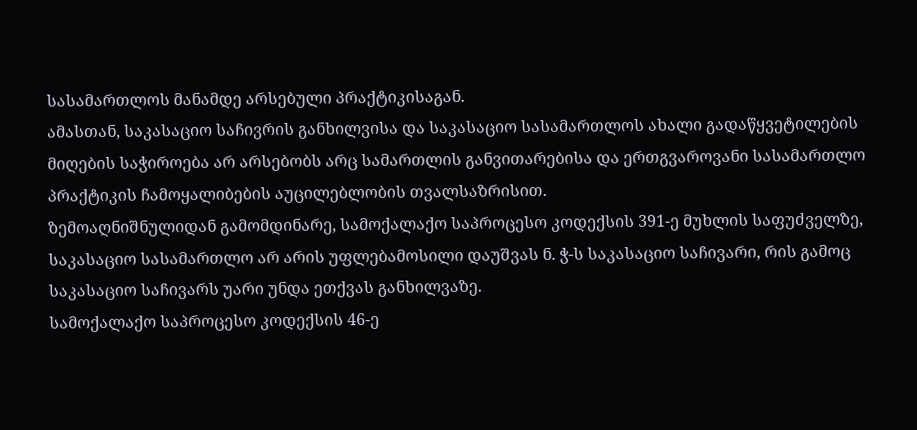სასამართლოს მანამდე არსებული პრაქტიკისაგან.
ამასთან, საკასაციო საჩივრის განხილვისა და საკასაციო სასამართლოს ახალი გადაწყვეტილების მიღების საჭიროება არ არსებობს არც სამართლის განვითარებისა და ერთგვაროვანი სასამართლო პრაქტიკის ჩამოყალიბების აუცილებლობის თვალსაზრისით.
ზემოაღნიშნულიდან გამომდინარე, სამოქალაქო საპროცესო კოდექსის 391-ე მუხლის საფუძველზე, საკასაციო სასამართლო არ არის უფლებამოსილი დაუშვას ნ. ჭ-ს საკასაციო საჩივარი, რის გამოც საკასაციო საჩივარს უარი უნდა ეთქვას განხილვაზე.
სამოქალაქო საპროცესო კოდექსის 46-ე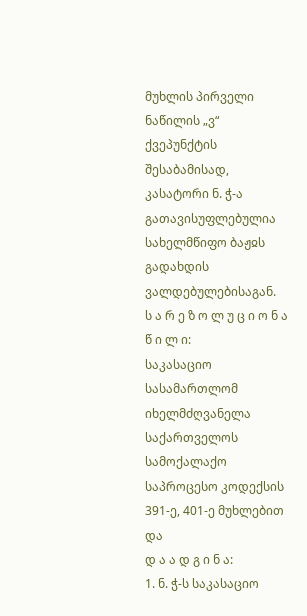მუხლის პირველი ნაწილის „ვ“ ქვეპუნქტის შესაბამისად, კასატორი ნ. ჭ-ა გათავისუფლებულია სახელმწიფო ბაჟჲს გადახდის ვალდებულებისაგან.
ს ა რ ე ზ ო ლ უ ც ი ო ნ ა წ ი ლ ი:
საკასაციო სასამართლომ იხელმძღვანელა საქართველოს სამოქალაქო საპროცესო კოდექსის 391-ე, 401-ე მუხლებით და
დ ა ა დ გ ი ნ ა:
1. ნ. ჭ-ს საკასაციო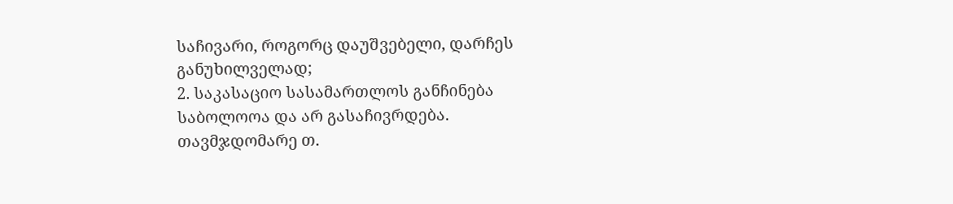საჩივარი, როგორც დაუშვებელი, დარჩეს განუხილველად;
2. საკასაციო სასამართლოს განჩინება საბოლოოა და არ გასაჩივრდება.
თავმჯდომარე თ.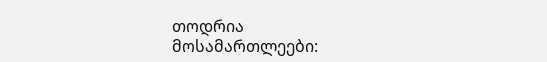თოდრია
მოსამართლეები: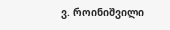ვ. როინიშვილი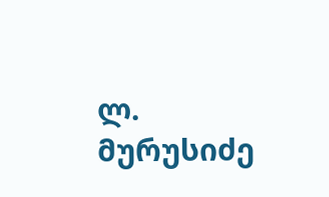ლ. მურუსიძე